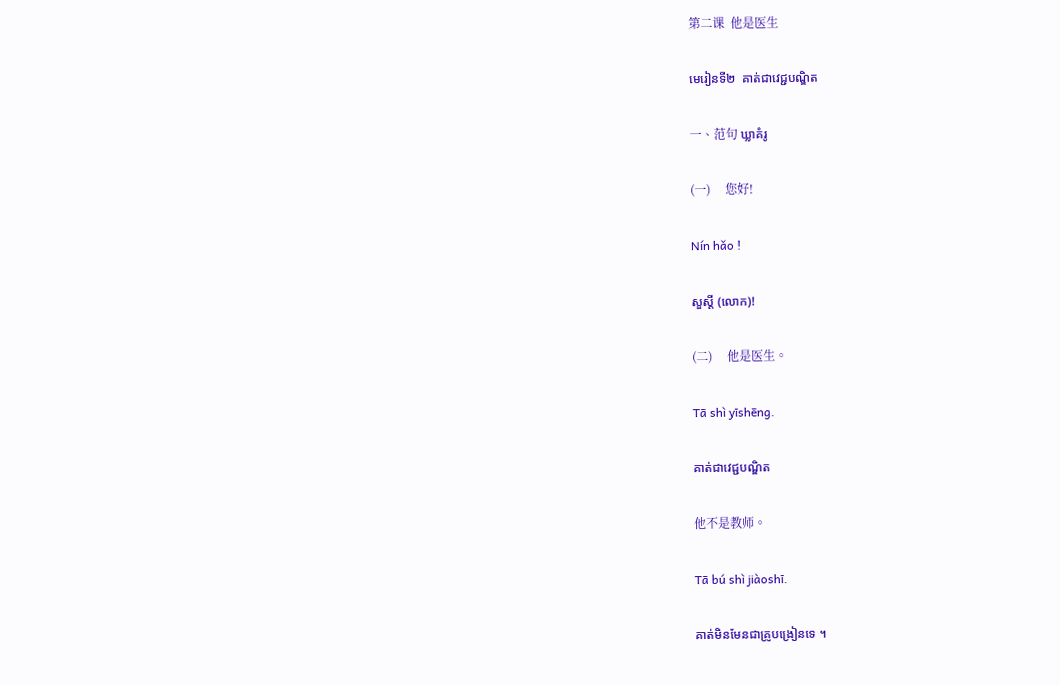第二课  他是医生

មេរៀនទី២  គាត់ជាវេជ្ជបណ្ឌិត

一、范句 ឃ្លាគំរូ

(一)     您好!

Nín hǎo !

សួស្ដី (លោក)!

(二)     他是医生。

Tā shì yīshēng.

គាត់ជាវេជ្ជបណ្ឌិត

他不是教师。

Tā bú shì jiàoshī.

គាត់មិនមែនជាគ្រូបង្រៀនទេ ។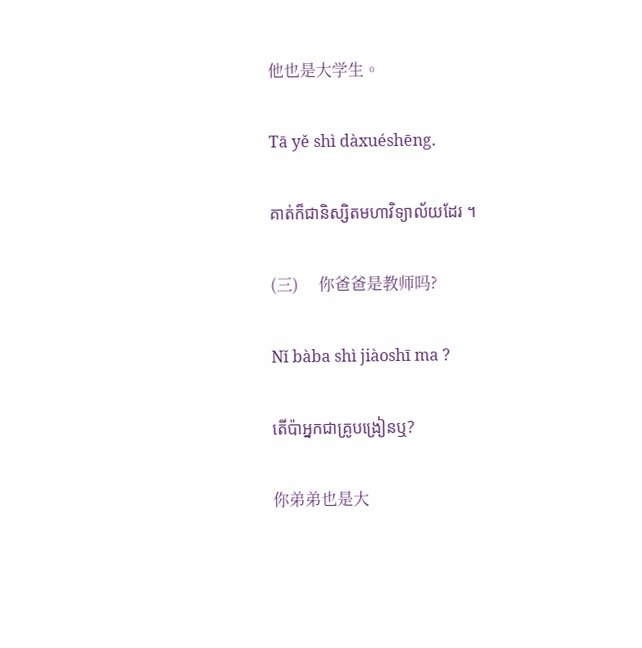他也是大学生。

Tā yě shì dàxuéshēng.

គាត់ក៏ជានិស្សិតមហាវិទ្យាល័យដែរ ។

(三)     你爸爸是教师吗?

Nǐ bàba shì jiàoshī ma ?

តើប៉ាអ្នកជាគ្រូបង្រៀនឬ?

你弟弟也是大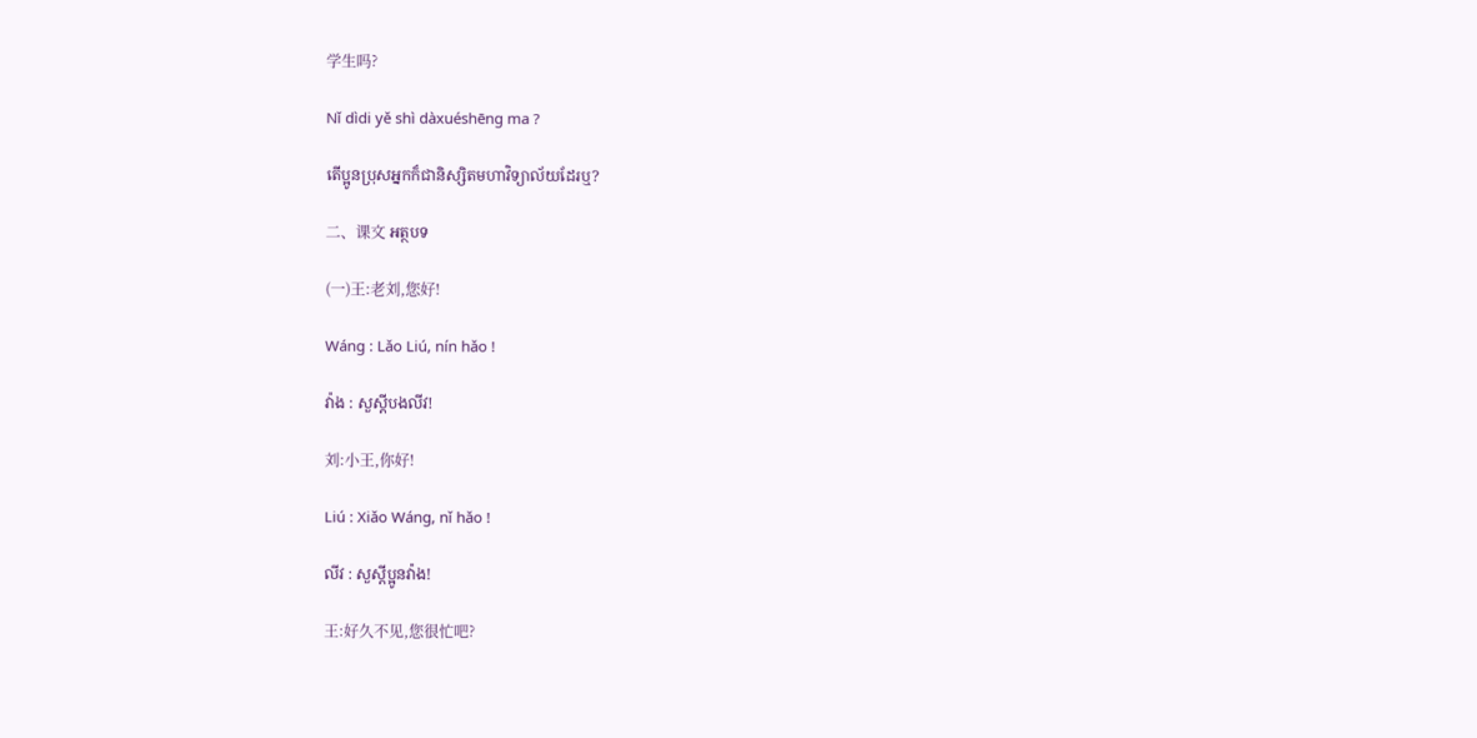学生吗?

Nǐ dìdi yě shì dàxuéshēng ma ?

តើប្អូនប្រុសអ្នកក៏ជានិស្សិតមហាវិទ្យាល័យដែរឬ?

二、课文 អត្ថបទ

(一)王:老刘,您好!

Wáng : Lǎo Liú, nín hǎo !

វ៉ាង : សួស្ដីបងលីវ!

刘:小王,你好!

Liú : Xiǎo Wáng, nǐ hǎo !

លីវ : សួស្ដីប្អូនវ៉ាង!

王:好久不见,您很忙吧?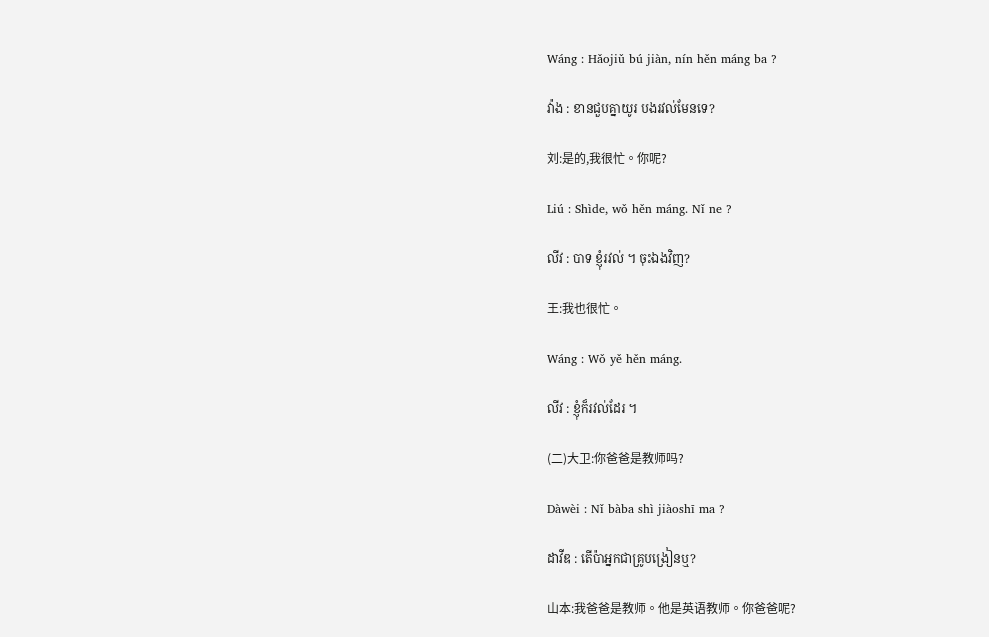Wáng : Hǎojiǔ bú jiàn, nín hěn máng ba ?

វ៉ាង : ខានជួបគ្នាយូរ បងរវល់មែនទេ?

刘:是的,我很忙。你呢?

Liú : Shìde, wǒ hěn máng. Nǐ ne ?

លីវ : បាទ ខ្ញុំរវល់ ។ ចុះឯងវិញ?

王:我也很忙。

Wáng : Wǒ yě hěn máng.

លីវ : ខ្ញុំក៏រវល់ដែរ ។

(二)大卫:你爸爸是教师吗?

Dàwèi : Nǐ bàba shì jiàoshī ma ?

ដាវីឌ : តើប៉ាអ្នកជាគ្រូបង្រៀនឬ?

山本:我爸爸是教师。他是英语教师。你爸爸呢?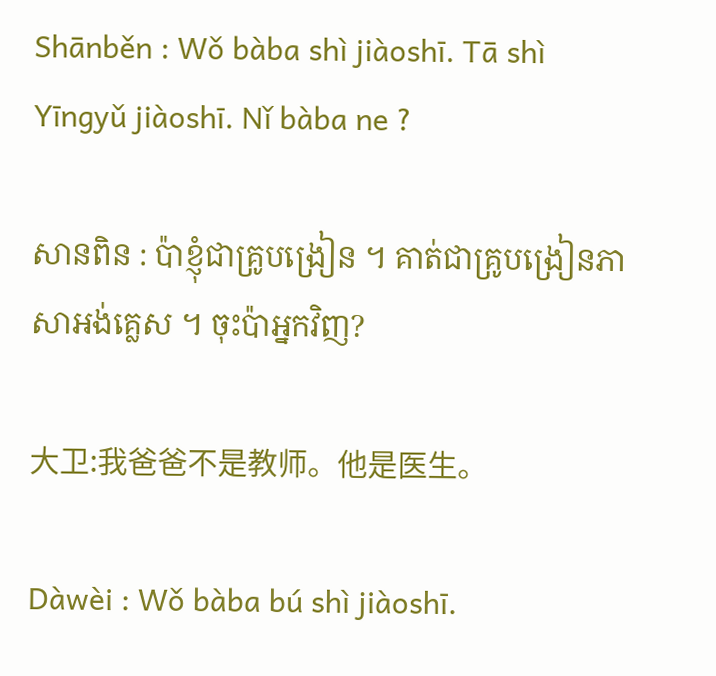Shānběn : Wǒ bàba shì jiàoshī. Tā shì Yīngyǔ jiàoshī. Nǐ bàba ne ?

សានពិន : ប៉ាខ្ញុំជាគ្រូបង្រៀន ។ គាត់ជាគ្រូបង្រៀនភាសាអង់គ្លេស ។ ចុះប៉ាអ្នកវិញ?

大卫:我爸爸不是教师。他是医生。

Dàwèi : Wǒ bàba bú shì jiàoshī.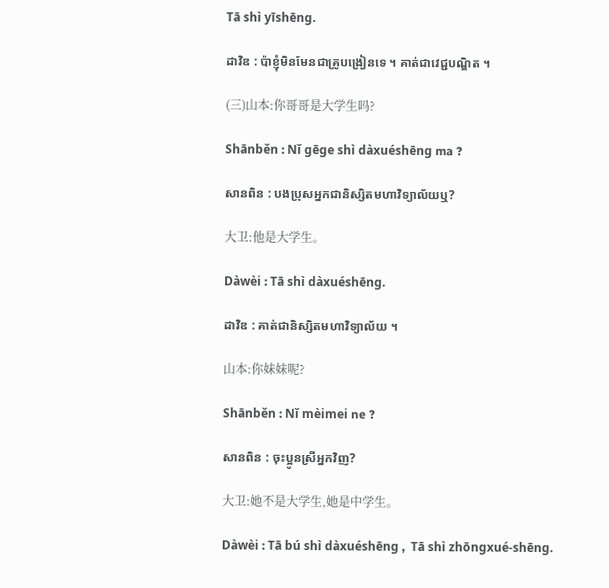Tā shì yīshēng.

ដាវិឌ : ប៉ាខ្ញុំមិនមែនជាគ្រូបង្រៀនទេ ។ គាត់ជាវេជ្ជបណ្ឌិត ។

(三)山本:你哥哥是大学生吗?

Shānběn : Nǐ gēge shì dàxuéshēng ma ?

សានពិន : បងប្រុសអ្នកជានិស្សិតមហាវិទ្យាល័យឬ?

大卫:他是大学生。

Dàwèi : Tā shì dàxuéshēng.

ដាវិឌ : គាត់ជានិស្សិតមហាវិទ្យាល័យ ។

山本:你妹妹呢?

Shānběn : Nǐ mèimei ne ?

សានពិន : ចុះប្អូនស្រីអ្នកវិញ?

大卫:她不是大学生,她是中学生。

Dàwèi : Tā bú shì dàxuéshēng ,  Tā shì zhōngxué-shēng.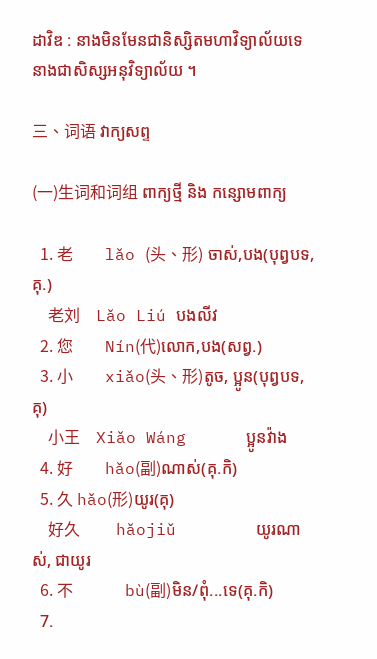ដាវិឌ : នាងមិនមែនជានិស្សិតមហាវិទ្យាល័យទេ នាងជាសិស្សអនុវិទ្យាល័យ ។

三、词语 វាក្យសព្ទ

(一)生词和词组 ពាក្យថ្មី និង កន្សោមពាក្យ

  1. 老        lǎo (头、形) ចាស់,បង(បុព្វបទ,គុ.)
    老刘    Lǎo Liú បងលីវ
  2. 您        Nín(代)លោក,បង(សព្វ.)
  3. 小        xiǎo(头、形)តូច, ប្អូន(បុព្វបទ, គុ)
    小王    Xiǎo Wáng      ប្អូនវ៉ាង
  4. 好        hǎo(副)ណាស់(គុ.កិ)
  5. 久 hǎo(形)យូរ(គុ)
    好久         hǎojiǔ        យូរណាស់, ជាយូរ
  6. 不             bù(副)មិន/ពុំ...ទេ(គុ.កិ)
  7.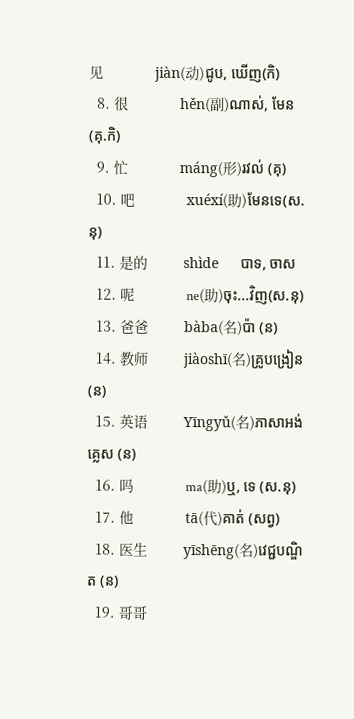见             jiàn(动)ជូប, ឃើញ(កិ)
  8. 很             hěn(副)ណាស់, មែន (គុ.កិ)
  9. 忙             máng(形)រវល់ (គុ)
  10. 吧             xuéxí(助)មែនទេ(ស.នុ)
  11. 是的         shìde       បាទ, ចាស
  12. 呢             ne(助)ចុះ...វិញ(ស.នុ)
  13. 爸爸         bàba(名)ប៉ា (ន)
  14. 教师         jiàoshī(名)គ្រូបង្រៀន (ន)
  15. 英语         Yīngyǔ(名)ភាសាអង់គ្លេស (ន)
  16. 吗             ma(助)ឬ, ទេ (ស.នុ)
  17. 他             tā(代)គាត់ (សព្វ)
  18. 医生         yīshēng(名)វេជ្ជបណ្ឌិត (ន)
  19. 哥哥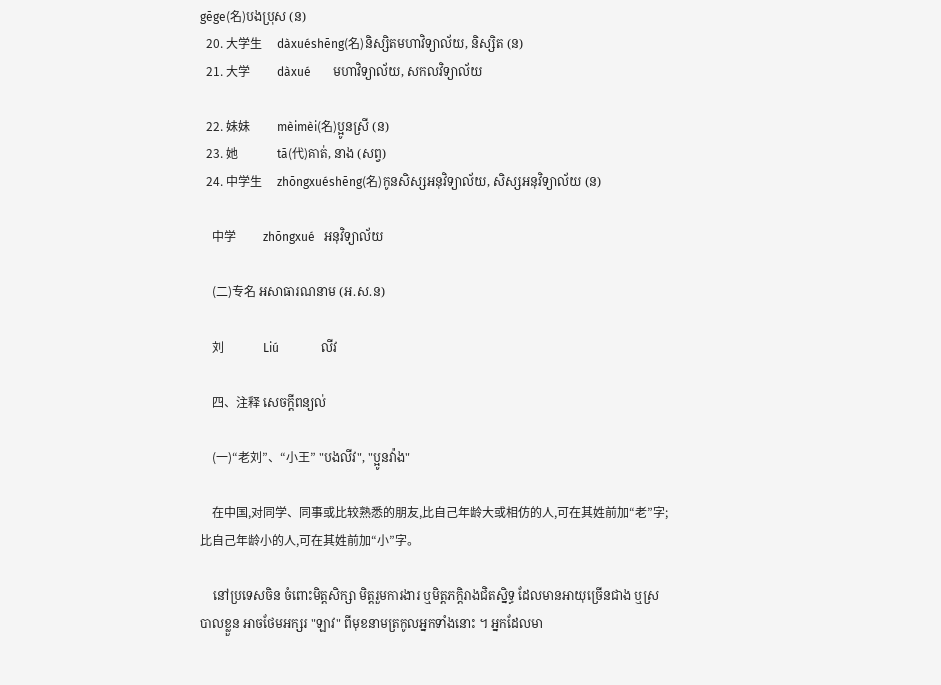gēge(名)បងប្រុស (ន)
  20. 大学生     dàxuéshēng(名)និស្សិតមហាវិទ្យាល័យ, និស្សិត (ន)
  21. 大学         dàxué       មហាវិទ្យាល័យ, សកលវិទ្យាល័យ

  22. 妹妹         mèimèi(名)ប្អូនស្រី (ន)
  23. 她             tā(代)គាត់, នាង (សព្វ)
  24. 中学生     zhōngxuéshēng(名)កូនសិស្សអនុវិទ្យាល័យ, សិស្សអនុវិទ្យាល័យ (ន)

    中学         zhōngxué   អនុវិទ្យាល័យ

    (二)专名 អសាធារណនាម (អ.ស.ន)

    刘             Liú              លីវ

    四、注释 សេចក្ដីពន្យល់

    (一)“老刘”、“小王” "បងលីវ", "ប្អូនវ៉ាង"

    在中国,对同学、同事或比较熟悉的朋友,比自己年龄大或相仿的人,可在其姓前加“老”字;比自己年龄小的人,可在其姓前加“小”字。

    នៅប្រទេសចិន ចំពោះមិត្តសិក្សា មិត្តរួមការងារ ឬមិត្តភក្តិរាងជិតសិ្នទ្ធ ដែលមានអាយុច្រើនជាង ឬស្របាលខ្លួន អាចថែមអក្សរ "ឡាវ" ពីមុខនាមត្រកូលអ្នកទាំងនោះ ។ អ្នកដែលមា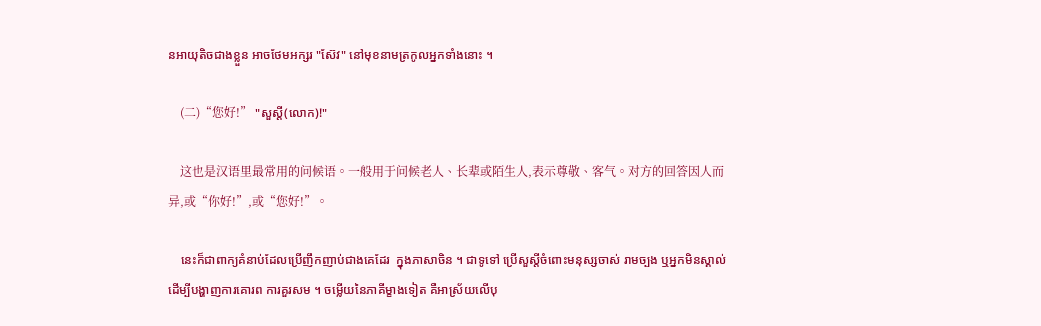នអាយុតិចជាងខ្លួន អាចថែមអក្សរ "ស៊ែវ" នៅមុខនាមត្រកូលអ្នកទាំងនោះ ។

    (二)“您好!” "សួស្ដី(លោក)!"

    这也是汉语里最常用的问候语。一般用于问候老人、长辈或陌生人,表示尊敬、客气。对方的回答因人而异,或“你好!”,或“您好!”。

    នេះក៏ជាពាក្យគំនាប់ដែលប្រើញឹកញាប់ជាងគេដែរ  ក្នុងភាសាចិន ។ ជាទូទៅ ប្រើសួស្តីចំពោះមនុស្សចាស់ រាមច្បង ឬអ្នកមិនស្គាល់ ដើម្បីបង្ហាញការគោរព ការគួរសម ។ ចម្លើយនៃភាគីម្ខាងទៀត គឺអាស្រ័យលើបុ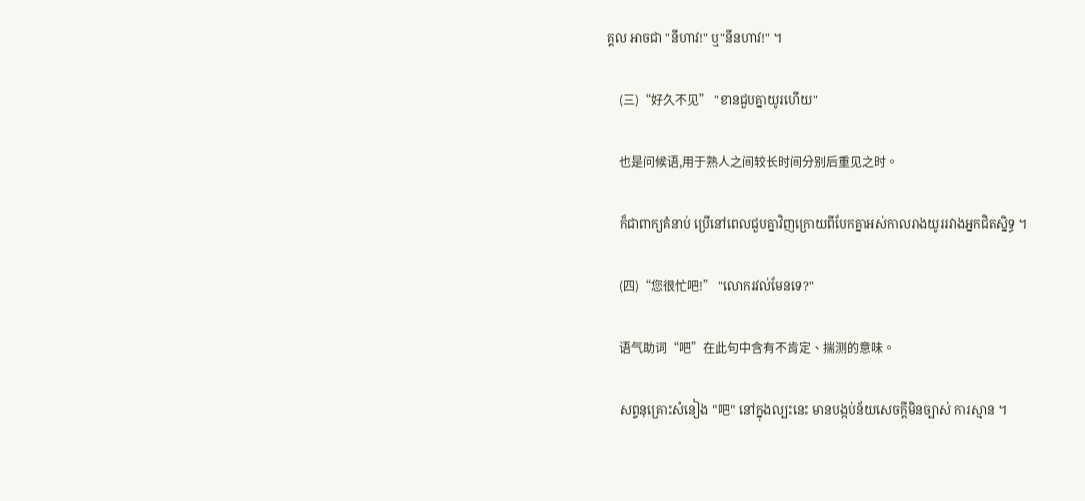គ្គល អាចជា "នីហាវ!" ឬ"នីនហាវ!" ។

    (三)“好久不见” "ខានជួបគ្នាយូរហើយ"

    也是问候语,用于熟人之间较长时间分别后重见之时。

    ក៏ជាពាក្យគំនាប់ ប្រើនៅពេលជួបគ្នាវិញក្រោយពីបែកគ្នាអស់កាលរាងយូររវាងអ្នកជិតស្និទ្ធ ។

    (四)“您很忙吧!” "លោករវល់មែនទេ?"

    语气助词“吧”在此句中含有不肯定、揣测的意味。

    សព្ទនុគ្រោះសំនៀង "吧" នៅក្នុងល្បះនេះ មានបង្កប់ន័យសេចក្ដីមិនច្បាស់ ការស្មាន ។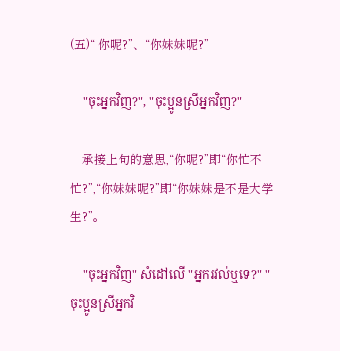(五)“ 你呢?”、“你妹妹呢?”

    "ចុះអ្នកវិញ?", "ចុះប្អូនស្រីអ្នកវិញ?"

    承接上句的意思,“你呢?”即“你忙不忙?”,“你妹妹呢?”即“你妹妹是不是大学生?”。

    "ចុះអ្នកវិញ" សំដៅលើ "អ្នករវល់ឬទេ?" "ចុះប្អូនស្រីអ្នកវិ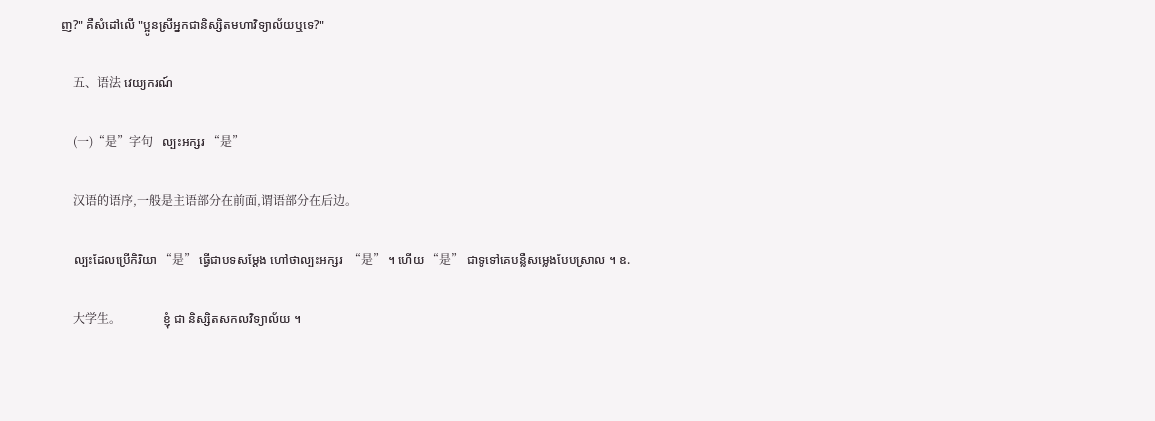ញ?" គឺសំដៅលើ "ប្អូនស្រីអ្នកជានិស្សិតមហាវិទ្យាល័យឬទេ?"

    五、语法 វេយ្យករណ៍

    (一)“是”字句   ល្បះអក្សរ “是”

    汉语的语序,一般是主语部分在前面,谓语部分在后边。

    ល្បះដែលប្រើកិរិយា “是” ធ្វើជាបទសម្ដែង ហៅថាល្បះអក្សរ  “是” ។ ហើយ “是” ជាទូទៅគេបន្លឺសម្លេងបែបស្រាល ។ ឧ.

    大学生。              ខ្ញុំ ជា និស្សិតសកលវិទ្យាល័យ ។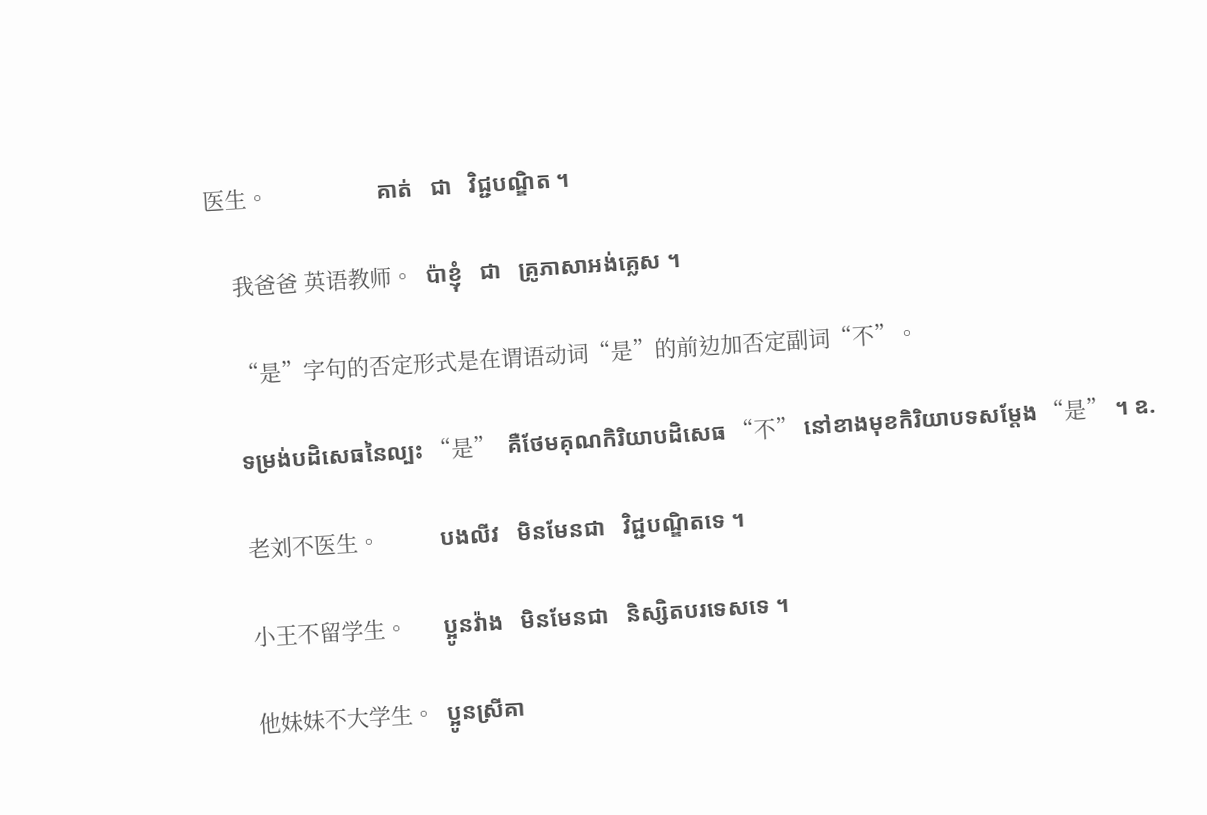医生。                  គាត់   ជា   វិជ្ជបណ្ឌិត ។

    我爸爸 英语教师。  ប៉ាខ្ញុំ   ជា   គ្រូភាសាអង់គ្លេស ។

    “是”字句的否定形式是在谓语动词“是”的前边加否定副词“不”。

    ទម្រង់បដិសេធនៃល្បះ “是”  គឺថែមគុណកិរិយាបដិសេធ “不” នៅខាងមុខកិរិយាបទសម្ដែង “是” ។ ឧ.

    老刘不医生。          បងលីវ   មិនមែនជា   វិជ្ជបណ្ឌិតទេ ។

    小王不留学生。      ប្អូនវ៉ាង   មិនមែនជា   និស្សិតបរទេសទេ ។

    他妹妹不大学生。  ប្អូនស្រីគា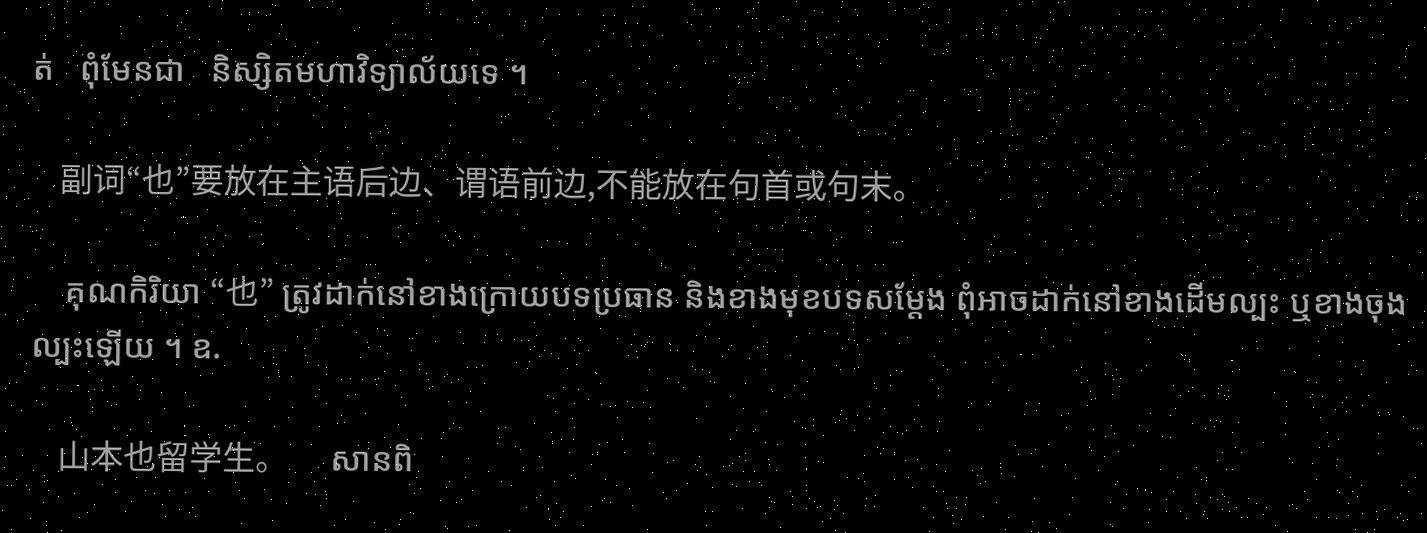ត់   ពុំមែនជា   និស្សិតមហាវិទ្យាល័យទេ ។

    副词“也”要放在主语后边、谓语前边,不能放在句首或句末。

    គុណកិរិយា “也” ត្រូវដាក់នៅខាងក្រោយបទប្រធាន និងខាងមុខបទសម្ដែង ពុំអាចដាក់នៅខាងដើមល្បះ ឬខាងចុងល្បះឡើយ ។ ឧ.

    山本也留学生。      សានពិ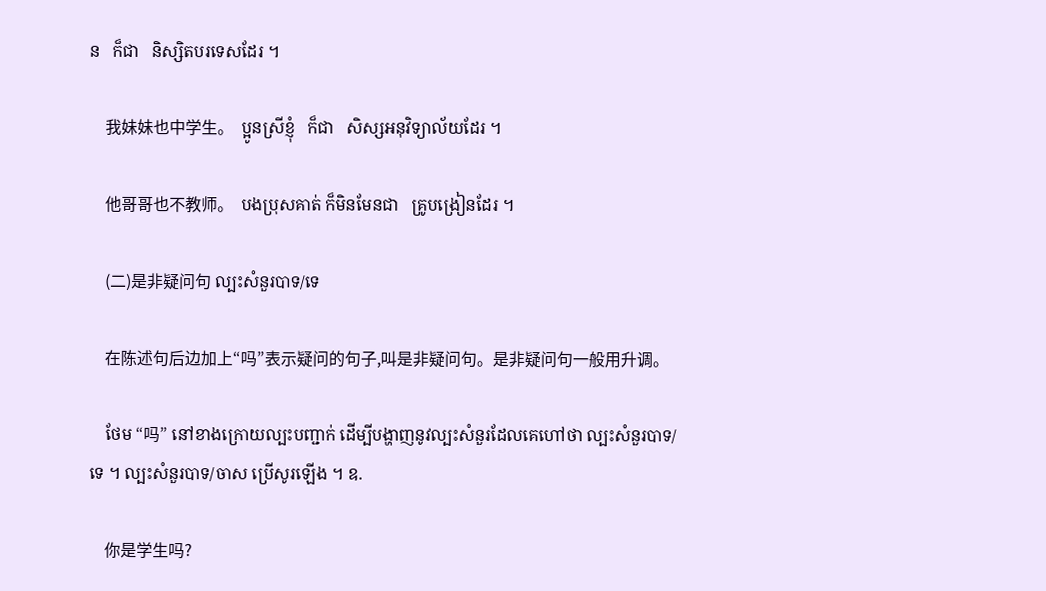ន   ក៏ជា   និស្សិតបរទេសដែរ ។

    我妹妹也中学生。  ប្អូនស្រីខ្ញុំ   ក៏ជា   សិស្សអនុវិទ្យាល័យដែរ ។

    他哥哥也不教师。  បងប្រុសគាត់ ក៏មិនមែនជា   គ្រូបង្រៀនដែរ ។

    (二)是非疑问句 ល្បះសំនួរបាទ/ទេ

    在陈述句后边加上“吗”表示疑问的句子,叫是非疑问句。是非疑问句一般用升调。

    ថែម “吗” នៅខាងក្រោយល្បះបញ្ជាក់ ដើម្បីបង្ហាញនូវល្បះសំនួរដែលគេហៅថា ល្បះសំនួរបាទ/ទេ ។ ល្បះសំនួរបាទ/ចាស ប្រើសូរឡើង ។ ឧ.

    你是学生吗?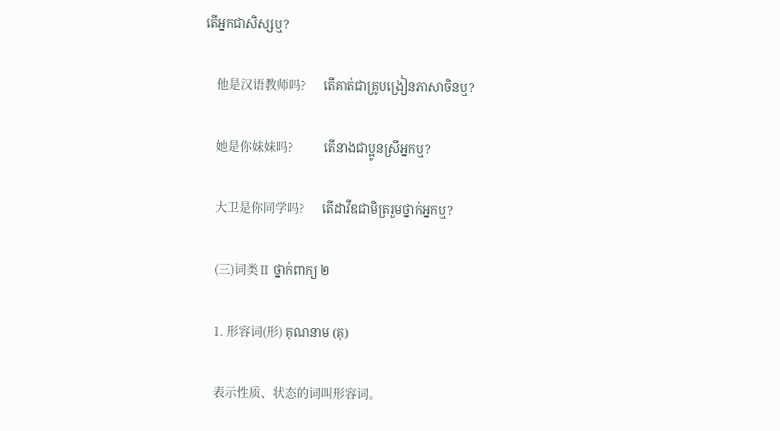តើអ្នកជាសិស្សឬ?

    他是汉语教师吗?      តើគាត់ជាគ្រូបង្រៀនភាសាចិនឬ?

    她是你妹妹吗?          តើនាងជាប្អូនស្រីអ្នកឬ?

    大卫是你同学吗?      តើដាវីឌជាមិត្ររួមថ្នាក់អ្នកឬ?

    (三)词类Ⅱ ថ្នាក់ពាក្យ ២

    1. 形容词(形) គុណនាម (គុ)

    表示性质、状态的词叫形容词。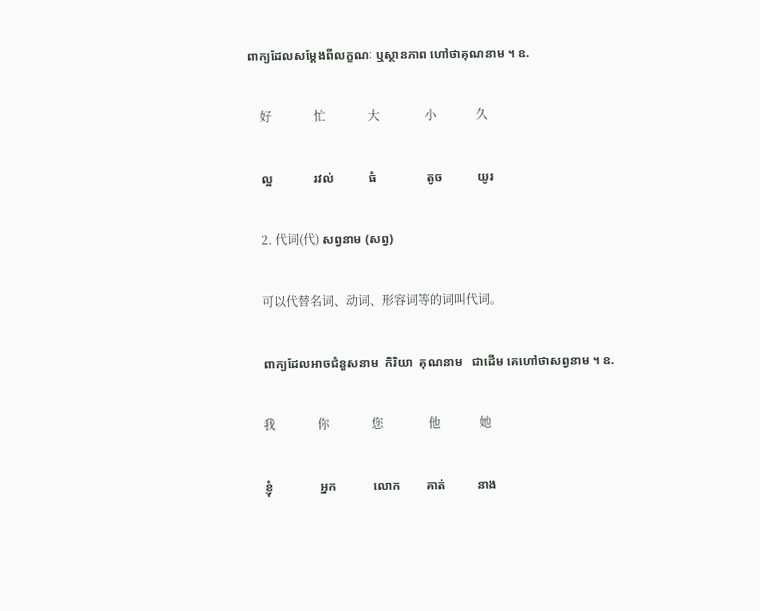ពាក្យដែលសម្ដែងពីលក្ខណៈ ឬស្ថានភាព ហៅថាគុណនាម ។ ឧ.

    好              忙              大               小             久

    ល្អ             រវល់           ធំ                តូច           យូរ

    2. 代词(代) សព្វនាម (សព្វ)

    可以代替名词、动词、形容词等的词叫代词。

    ពាក្យដែលអាចជំនួសនាម  កិរិយា  គុណនាម   ជាដើម គេហៅថាសព្វនាម ។ ឧ.

    我              你              您               他             她

    ខ្ញុំ               អ្នក            លោក        គាត់          នាង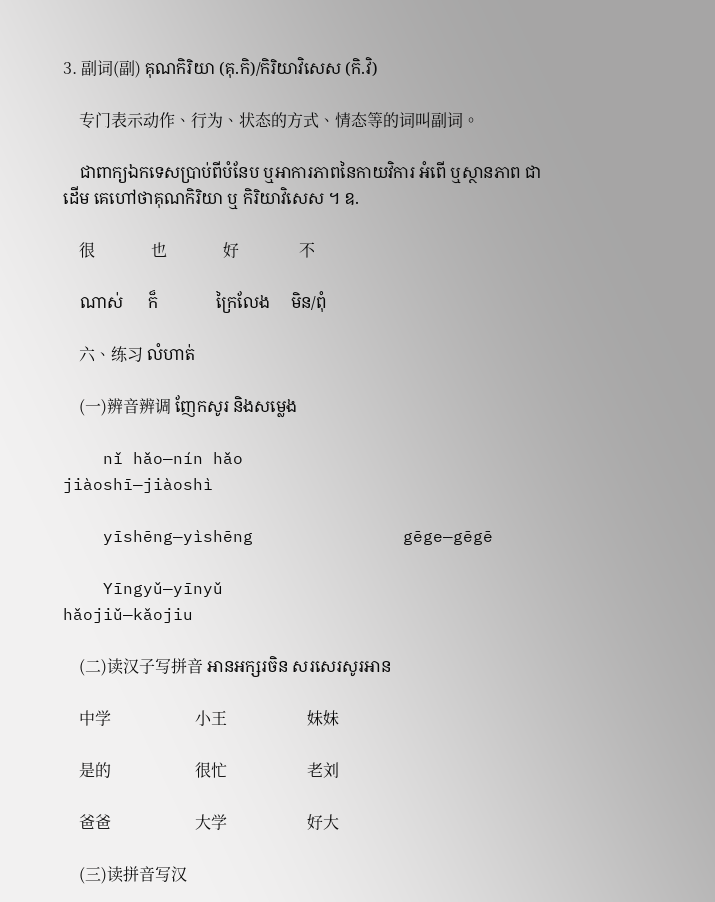3. 副词(副) គុណកិរិយា (គុ.កិ)/កិរិយាវិសេស (កិ.វិ)

    专门表示动作、行为、状态的方式、情态等的词叫副词。

    ជាពាក្យឯកទេសប្រាប់ពីបំនែប ឬអាការភាពនៃកាយវិការ អំពើ ឬស្ថានភាព ជាដើម គេហៅថាគុណកិរិយា ឬ កិរិយាវិសេស ។ ឧ.

    很              也              好               不

    ណាស់      ក៏              ក្រៃលែង     មិន/ពុំ

    六、练习 លំហាត់

    (一)辨音辨调 ញែកសូរ និងសម្លេង

    nǐ hǎo—nín hǎo                   jiàoshī—jiàoshì

    yīshēng—yìshēng               gēge—gēgē

    Yīngyǔ—yīnyǔ                     hǎojiǔ—kǎojiu

    (二)读汉子写拼音 អានអក្សរចិន សរសេរសូរអាន

    中学                     小王                    妹妹

    是的                     很忙                    老刘

    爸爸                     大学                    好大

    (三)读拼音写汉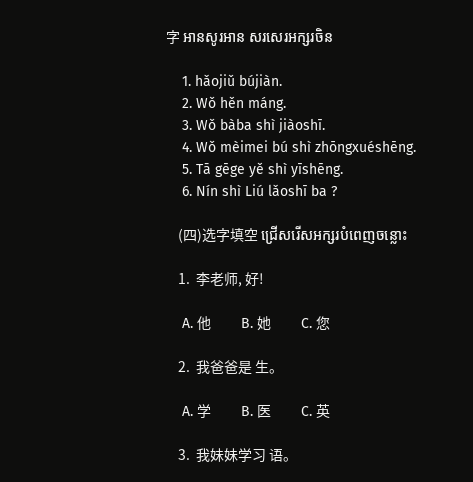字 អានសូរអាន សរសេរអក្សរចិន

    1. hǎojiǔ bújiàn.
    2. Wǒ hěn máng.
    3. Wǒ bàba shì jiàoshī.
    4. Wǒ mèimei bú shì zhōngxuéshēng.
    5. Tā gēge yě shì yīshēng.
    6. Nín shì Liú lǎoshī ba ?

    (四)选字填空 ជ្រើសរើសអក្សរបំពេញចន្លោះ

    1.  李老师, 好!

    A. 他          B. 她          C. 您

    2.  我爸爸是 生。

    A. 学          B. 医          C. 英

    3.  我妹妹学习 语。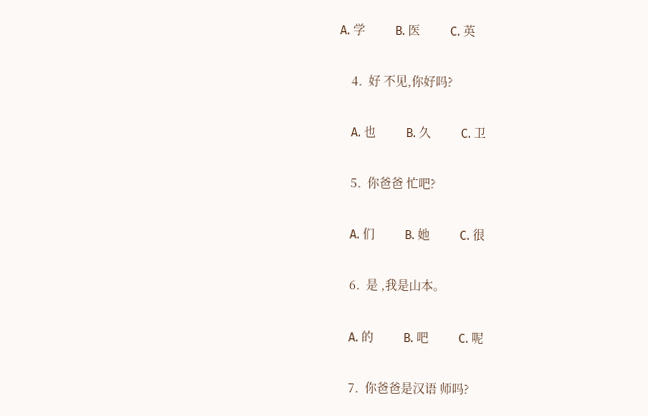A. 学          B. 医          C. 英

    4.  好 不见,你好吗?

    A. 也          B. 久          C. 卫

    5.  你爸爸 忙吧?

    A. 们          B. 她          C. 很

    6.  是 ,我是山本。

    A. 的          B. 吧          C. 呢

    7.  你爸爸是汉语 师吗?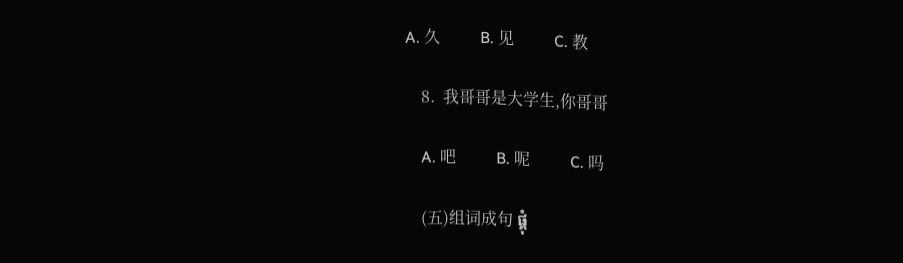A. 久          B. 见          C. 教

    8.  我哥哥是大学生,你哥哥

    A. 吧          B. 呢          C. 吗

    (五)组词成句 ផ្គុំ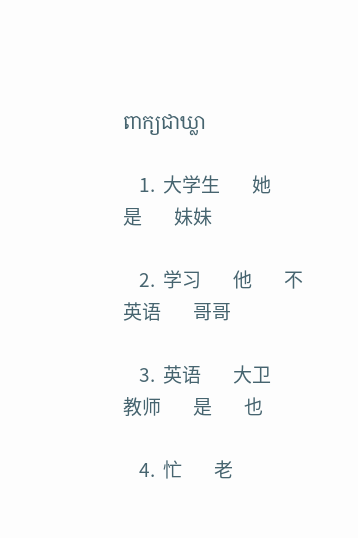ពាក្យជាឃ្លា

    1.  大学生        她        是        妹妹

    2.  学习        他        不        英语        哥哥

    3.  英语        大卫        教师        是        也

    4.  忙        老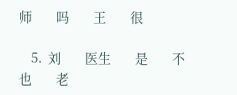师        吗        王        很

    5.  刘        医生        是        不        也        老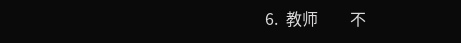6.  教师        不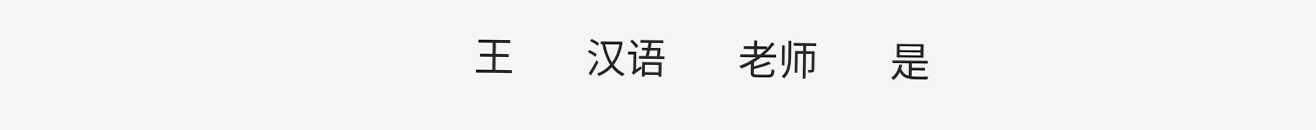王        汉语        老师        是